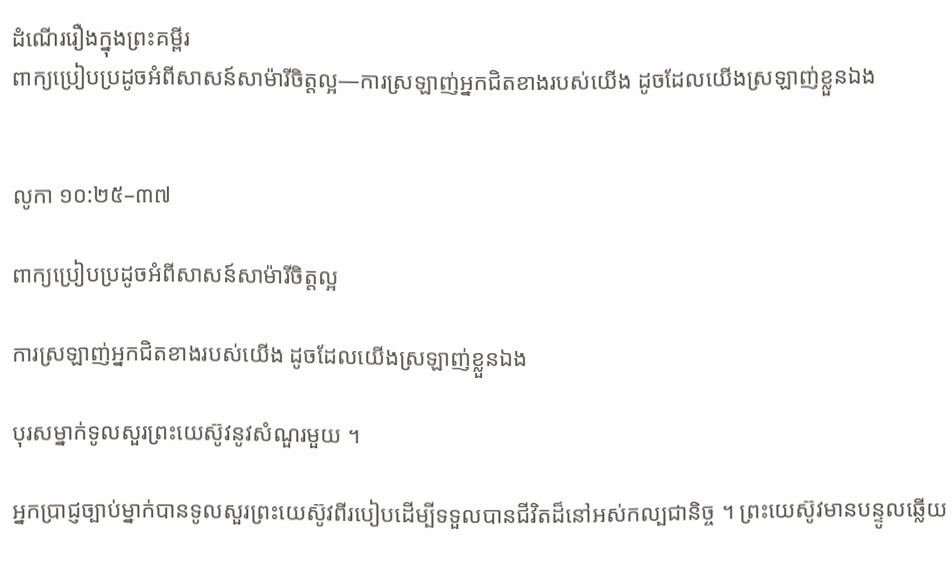ដំណើររឿងក្នុងព្រះគម្ពីរ
ពាក្យប្រៀបប្រដូចអំពីសាសន៍សាម៉ារីចិត្តល្អ—ការស្រឡាញ់អ្នកជិតខាងរបស់យើង ដូចដែលយើងស្រឡាញ់ខ្លួនឯង


លូកា ១០:២៥–៣៧

ពាក្យប្រៀបប្រដូចអំពីសាសន៍សាម៉ារីចិត្តល្អ

ការស្រឡាញ់អ្នកជិតខាងរបស់យើង ដូចដែលយើងស្រឡាញ់ខ្លួនឯង

បុរសម្នាក់ទូលសួរព្រះយេស៊ូវនូវសំណួរមួយ ។

អ្នកប្រាជ្ញច្បាប់ម្នាក់បានទូលសួរព្រះយេស៊ូវពីរបៀបដើម្បីទទួលបានជីវិតដ៏នៅអស់កល្បជានិច្ច ។ ព្រះយេស៊ូវមានបន្ទូលឆ្លើយ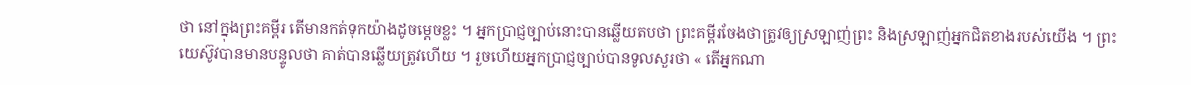ថា នៅក្នុងព្រះគម្ពីរ តើមានកត់ទុកយ៉ាងដូចម្តេចខ្លះ ។ អ្នកប្រាជ្ញច្បាប់នោះបានឆ្លើយតបថា ព្រះគម្ពីរចែងថាត្រូវឲ្យស្រឡាញ់ព្រះ និងស្រឡាញ់អ្នកជិតខាងរបស់យើង ។ ព្រះយេស៊ូវបានមានបន្ទូលថា គាត់បានឆ្លើយត្រូវហើយ ។ រួចហើយអ្នកប្រាជ្ញច្បាប់បានទូលសួរថា « តើអ្នកណា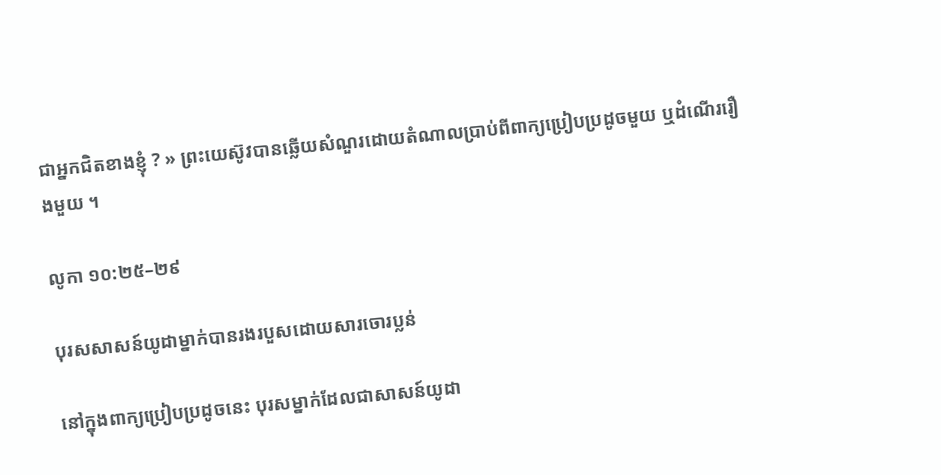ជាអ្នកជិតខាងខ្ញុំ ? » ព្រះយេស៊ូវបានឆ្លើយសំណួរដោយតំណាលប្រាប់ពីពាក្យប្រៀបប្រដូចមួយ ឬដំណើររឿងមួយ ។

លូកា ១០:២៥–២៩

បុរសសាសន៍យូដាម្នាក់បានរងរបួសដោយសារចោរប្លន់

នៅក្នុងពាក្យប្រៀបប្រដូចនេះ បុរសម្នាក់ដែលជាសាសន៍យូដា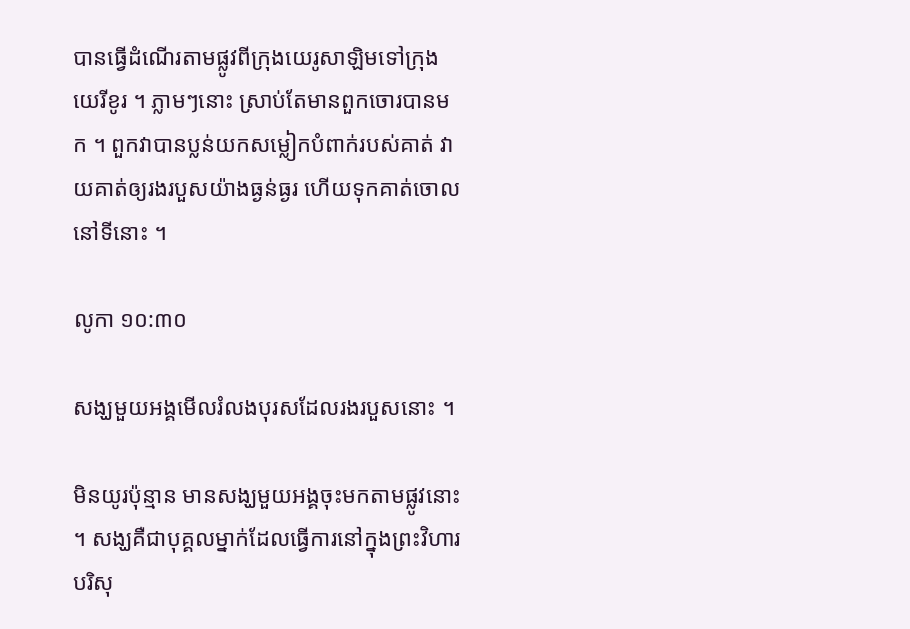បានធ្វើដំណើរតាមផ្លូវពីក្រុងយេរូសាឡិមទៅក្រុងយេរីខូរ ។ ភ្លាមៗនោះ ស្រាប់តែមានពួកចោរបានមក ។ ពួកវាបានប្លន់យកសម្លៀកបំពាក់របស់គាត់ វាយគាត់ឲ្យរងរបួសយ៉ាងធ្ងន់ធ្ងរ ហើយទុកគាត់ចោលនៅទីនោះ ។

លូកា ១០:៣០

សង្ឃមួយអង្គមើលរំលងបុរសដែលរងរបួសនោះ ។

មិនយូរប៉ុន្មាន មានសង្ឃមួយអង្គចុះមកតាមផ្លូវនោះ ។ សង្ឃគឺជាបុគ្គលម្នាក់ដែលធ្វើការនៅក្នុងព្រះវិហារបរិសុ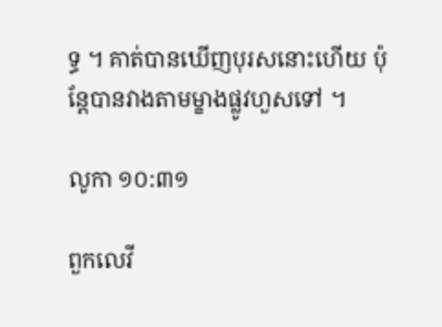ទ្ធ ។ គាត់បានឃើញបុរសនោះហើយ ប៉ុន្ដែបានវាងតាមម្ខាងផ្លូវហួសទៅ ។

លូកា ១០:៣១

ពួកលេវី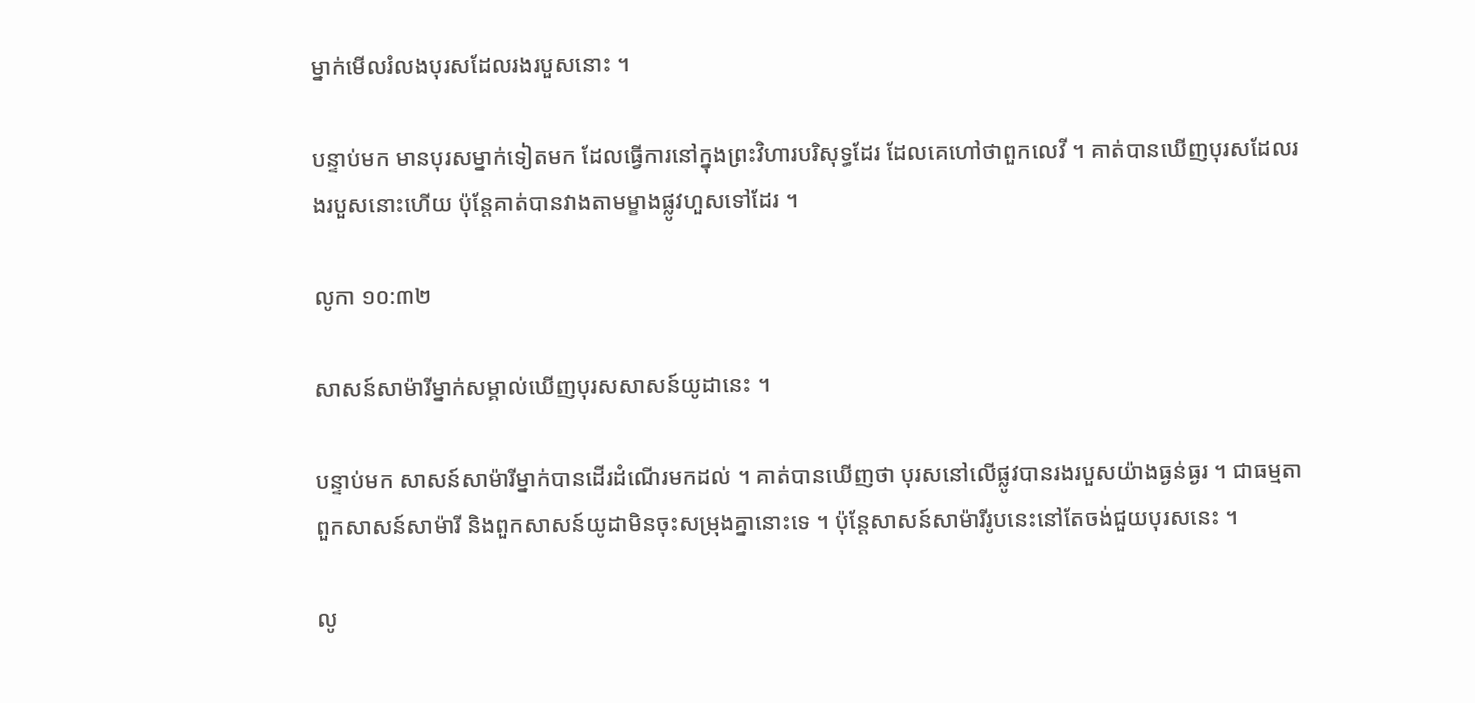ម្នាក់មើលរំលងបុរសដែលរងរបួសនោះ ។

បន្ទាប់មក មានបុរសម្នាក់ទៀតមក ដែលធ្វើការនៅក្នុងព្រះវិហារបរិសុទ្ធដែរ ដែលគេហៅថាពួកលេវី ។ គាត់បានឃើញបុរសដែលរងរបួសនោះហើយ ប៉ុន្ដែគាត់បានវាងតាមម្ខាងផ្លូវហួសទៅដែរ ។

លូកា ១០:៣២

សាសន៍សាម៉ារីម្នាក់សម្គាល់ឃើញបុរសសាសន៍យូដានេះ ។

បន្ទាប់មក សាសន៍សាម៉ារីម្នាក់បានដើរដំណើរមកដល់ ។ គាត់បានឃើញថា បុរសនៅលើផ្លូវបានរងរបួសយ៉ាងធ្ងន់ធ្ងរ ។ ជាធម្មតា ពួកសាសន៍សាម៉ារី និងពួកសាសន៍យូដាមិនចុះសម្រុងគ្នានោះទេ ។ ប៉ុន្តែសាសន៍សាម៉ារីរូបនេះនៅតែចង់ជួយបុរសនេះ ។

លូ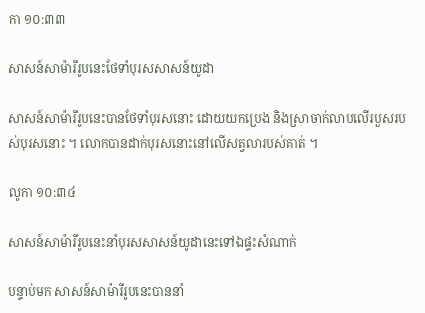កា ១០:៣៣

សាសន៍សាម៉ារីរូបនេះថែទាំបុរសសាសន៍យូដា

សាសន៍សាម៉ារីរូបនេះបានថែទាំបុរសនោះ ដោយយកប្រេង និងស្រាចាក់លាបលើរបួសរបស់បុរសនោះ ។ លោកបានដាក់បុរសនោះនៅលើសត្វលារបស់គាត់ ។

លូកា ១០:៣៤

សាសន៍សាម៉ារីរូបនេះនាំបុរសសាសន៍យូដានេះទៅឯផ្ទះសំណាក់

បន្ទាប់មក សាសន៍សាម៉ារីរូបនេះបាននាំ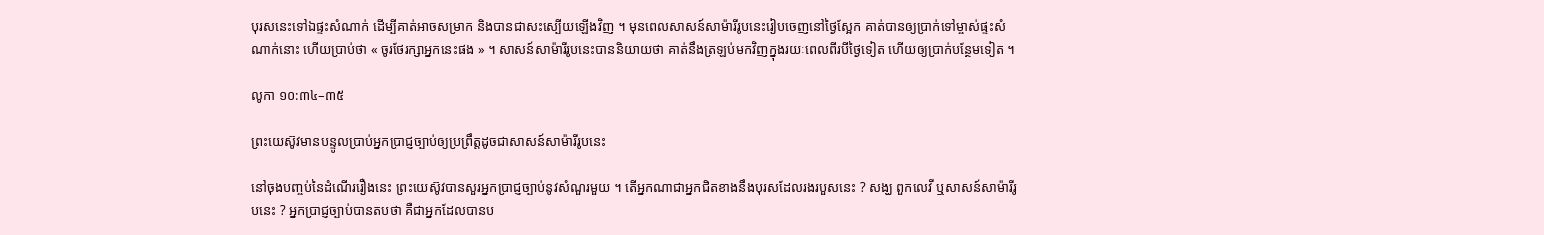បុរសនេះទៅឯផ្ទះសំណាក់ ដើម្បីគាត់អាចសម្រាក និងបានជាសះស្បើយឡើងវិញ ។ មុនពេលសាសន៍សាម៉ារីរូបនេះរៀបចេញនៅថ្ងៃស្អែក គាត់បានឲ្យប្រាក់ទៅម្ចាស់ផ្ទះសំណាក់នោះ ហើយប្រាប់ថា « ចូរថែរក្សាអ្នកនេះផង » ។ សាសន៍សាម៉ារីរូបនេះបាននិយាយថា គាត់នឹងត្រឡប់មកវិញក្នុងរយៈពេលពីរបីថ្ងៃទៀត ហើយឲ្យប្រាក់បន្ថែមទៀត ។

លូកា ១០:៣៤–៣៥

ព្រះយេស៊ូវមានបន្ទូលប្រាប់អ្នកប្រាជ្ញច្បាប់ឲ្យប្រព្រឹត្តដូចជាសាសន៍សាម៉ារីរូបនេះ

នៅចុងបញ្ចប់នៃដំណើររឿងនេះ ព្រះយេស៊ូវបានសួរអ្នកប្រាជ្ញច្បាប់នូវសំណួរមួយ ។ តើអ្នកណាជាអ្នកជិតខាងនឹងបុរសដែលរងរបួសនេះ ? សង្ឃ ពួកលេវី ឬសាសន៍សាម៉ារីរូបនេះ ? អ្នកប្រាជ្ញច្បាប់បានតបថា គឺជាអ្នកដែលបានប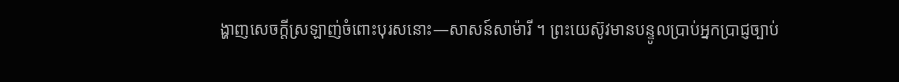ង្ហាញសេចក្តីស្រឡាញ់ចំពោះបុរសនោះ—សាសន៍សាម៉ារី ។ ព្រះ‌យេស៊ូវមានបន្ទូលប្រាប់អ្នកប្រាជ្ញច្បាប់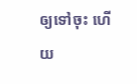ឲ្យទៅចុះ ហើយ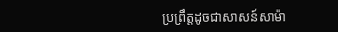ប្រព្រឹត្តដូចជាសាសន៍សាម៉ា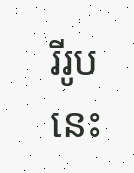រីរូបនេះ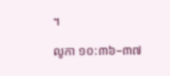។

លូកា ១០:៣៦–៣៧